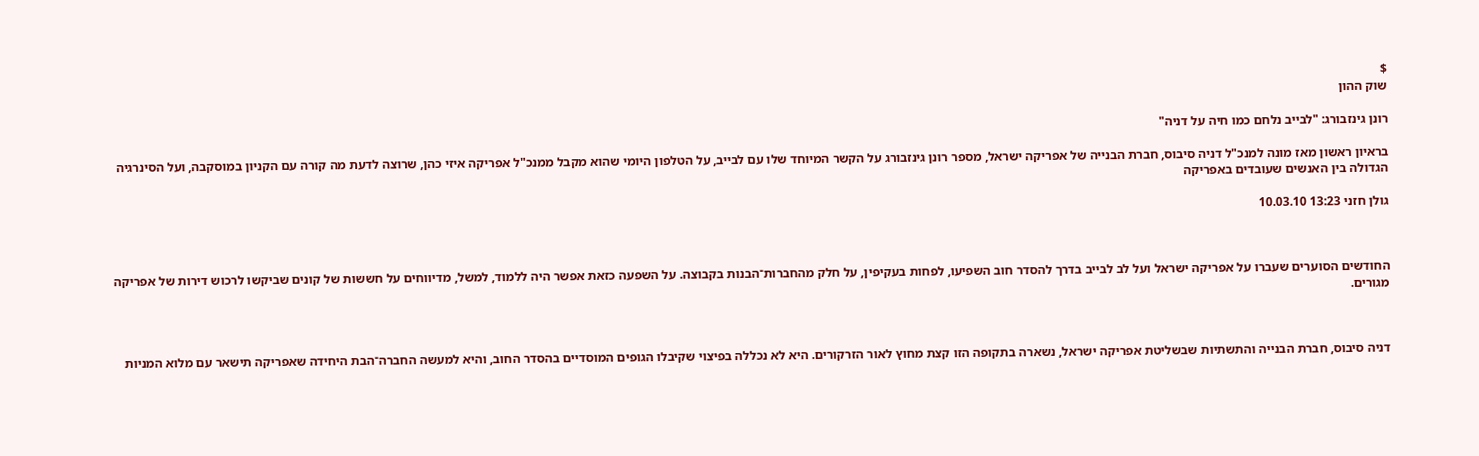$
שוק ההון

רונן גינזבורג: "לבייב נלחם כמו חיה על דניה"

בראיון ראשון מאז מונה למנכ"ל דניה סיבוס, חברת הבנייה של אפריקה ישראל, מספר רונן גינזבורג על הקשר המיוחד שלו עם לבייב, על הטלפון היומי שהוא מקבל ממנכ"ל אפריקה איזי כהן, שרוצה לדעת מה קורה עם הקניון במוסקבה, ועל הסינרגיה הגדולה בין האנשים שעובדים באפריקה

גולן חזני 13:23 10.03.10



החודשים הסוערים שעברו על אפריקה ישראל ועל לב לבייב בדרך להסדר חוב השפיעו, לפחות בעקיפין, על חלק מהחברות־הבנות בקבוצה. על השפעה כזאת אפשר היה ללמוד, למשל, מדיווחים על חששות של קונים שביקשו לרכוש דירות של אפריקה מגורים.



דניה סיבוס, חברת הבנייה והתשתיות שבשליטת אפריקה ישראל, נשארה בתקופה הזו קצת מחוץ לאור הזרקורים. היא לא נכללה בפיצוי שקיבלו הגופים המוסדיים בהסדר החוב, והיא למעשה החברה־הבת היחידה שאפריקה תישאר עם מלוא המניות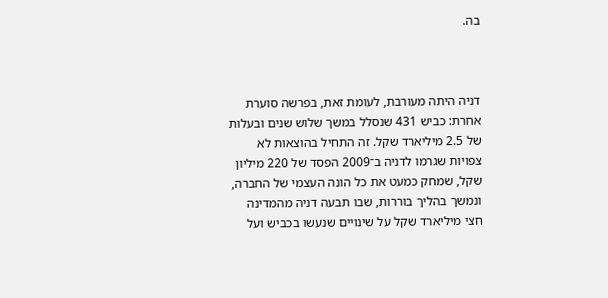בה.



דניה היתה מעורבת, לעומת זאת, בפרשה סוערת אחרת: כביש 431 שנסלל במשך שלוש שנים ובעלות של 2.5 מיליארד שקל. זה התחיל בהוצאות לא צפויות שגרמו לדניה ב־2009 הפסד של 220 מיליון שקל, שמחק כמעט את כל הונה העצמי של החברה, ונמשך בהליך בוררות, שבו תבעה דניה מהמדינה חצי מיליארד שקל על שינויים שנעשו בכביש ועל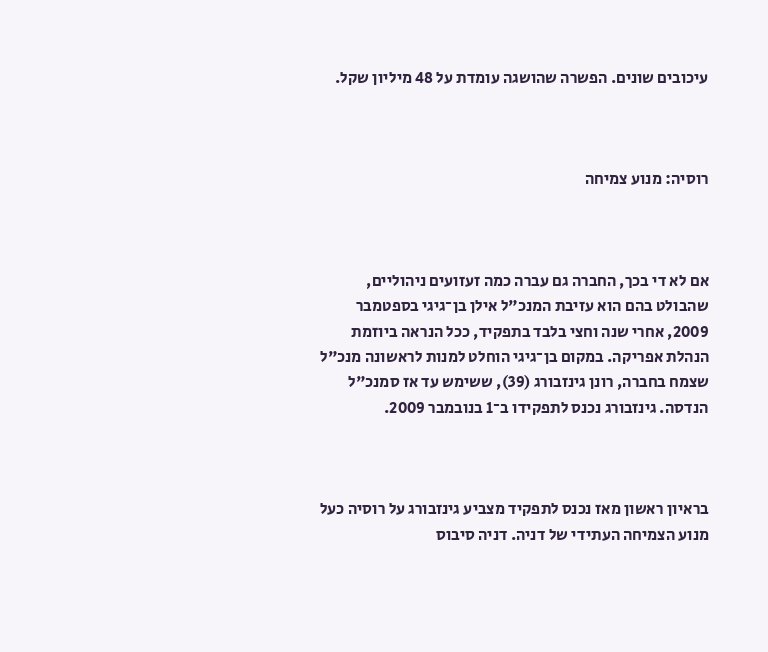עיכובים שונים. הפשרה שהושגה עומדת על 48 מיליון שקל.



רוסיה: מנוע צמיחה



אם לא די בכך, החברה גם עברה כמה זעזועים ניהוליים, שהבולט בהם הוא עזיבת המנכ"ל אילן בן־גיגי בספטמבר 2009, אחרי שנה וחצי בלבד בתפקיד, ככל הנראה ביוזמת הנהלת אפריקה. במקום בן־גיגי הוחלט למנות לראשונה מנכ"ל שצמח בחברה, רונן גינזבורג (39), ששימש עד אז סמנכ"ל הנדסה. גינזבורג נכנס לתפקידו ב־1 בנובמבר 2009.



בראיון ראשון מאז נכנס לתפקיד מצביע גינזבורג על רוסיה כעל מנוע הצמיחה העתידי של דניה. דניה סיבוס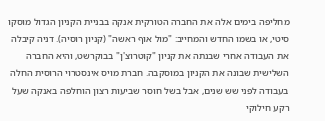מחליפה בימים אלה את החברה הטורקית אנקה בבניית הקניון הגדול מוסקו סיטי, או בשמו החדש והמחייב: "מול אוף ראשה" (קניון רוסיה). דניה קיבלה את העבודה אחרי שבנתה את קניון "קוטרוצ'ן" בבוקרשט, והיא החברה השלישית שבונה את הקניון במוסקבה. חברת מויס אינסטרוי הרוסית החלה בעבודה לפני שש שנים, אבל בשל חוסר שביעות רצון הוחלפה באנקה שעל רקע חילוקי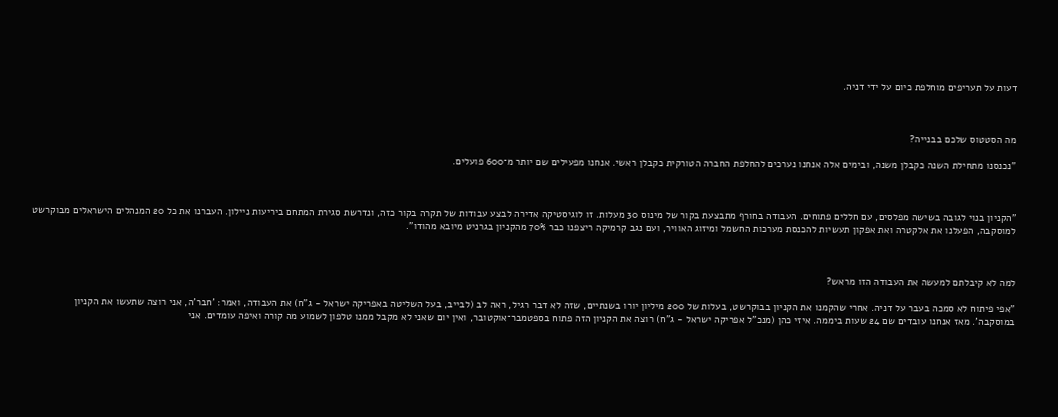דעות על תעריפים מוחלפת כיום על ידי דניה.



מה הסטטוס שלכם בבנייה?

"נכנסנו מתחילת השנה כקבלן משנה, ובימים אלה אנחנו נערכים להחלפת החברה הטורקית כקבלן ראשי. אנחנו מפעילים שם יותר מ־600 פועלים.



"הקניון בנוי לגובה בשישה מפלסים, עם חללים פתוחים. העבודה בחורף מתבצעת בקור של מינוס 30 מעלות. זו לוגיסטיקה אדירה לבצע עבודות של תקרה בקור כזה, ונדרשת סגירת המתחם ביריעות ניילון. העברנו את כל 20 המנהלים הישראלים מבוקרשט למוסקבה, הפעלנו את אלקטרה ואת אפקון תעשיות להכנסת מערכות החשמל ומיזוג האוויר, ועם נגב קרמיקה ריצפנו כבר 70% מהקניון בגרניט מיובא מהודו".



למה לא קיבלתם למעשה את העבודה הזו מראש?

"אפי פיתוח לא סמכה בעבר על דניה. אחרי שהקמנו את הקניון בבוקרשט, בעלות של 200 מיליון יורו בשנתיים, שזה לא דבר רגיל, ראה לב (לבייב, בעל השליטה באפריקה ישראל - ג"ח) את העבודה, ואמר: 'חבר'ה, אני רוצה שתעשו את הקניון במוסקבה'. מאז אנחנו עובדים שם 24 שעות ביממה. איזי כהן (מנכ"ל אפריקה ישראל - ג"ח) רוצה את הקניון הזה פתוח בספטמבר־אוקטובר, ואין יום שאני לא מקבל ממנו טלפון לשמוע מה קורה ואיפה עומדים. אני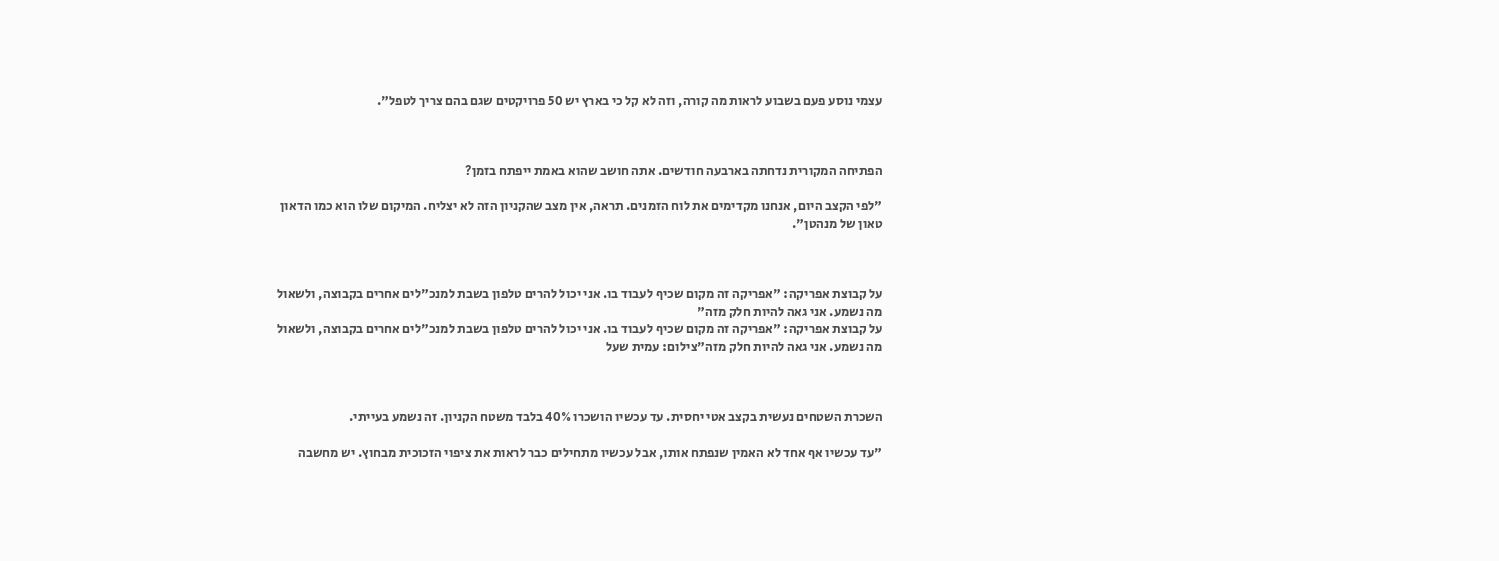עצמי נוסע פעם בשבוע לראות מה קורה, וזה לא קל כי בארץ יש 50 פרויקטים שגם בהם צריך לטפל".



הפתיחה המקורית נדחתה בארבעה חודשים. אתה חושב שהוא באמת ייפתח בזמן?

"לפי הקצב היום, אנחנו מקדימים את לוח הזמנים. תראה, אין מצב שהקניון הזה לא יצליח. המיקום שלו הוא כמו הדאון טאון של מנהטן".



על קבוצת אפריקה: "אפריקה זה מקום שכיף לעבוד בו. אני יכול להרים טלפון בשבת למנכ"לים אחרים בקבוצה, ולשאול מה נשמע. אני גאה להיות חלק מזה"
על קבוצת אפריקה: "אפריקה זה מקום שכיף לעבוד בו. אני יכול להרים טלפון בשבת למנכ"לים אחרים בקבוצה, ולשאול מה נשמע. אני גאה להיות חלק מזה"צילום: עמית שעל



השכרת השטחים נעשית בקצב אטי יחסית. עד עכשיו הושכרו 40% בלבד משטח הקניון. זה נשמע בעייתי.

"עד עכשיו אף אחד לא האמין שנפתח אותו, אבל עכשיו מתחילים כבר לראות את ציפוי הזכוכית מבחוץ. יש מחשבה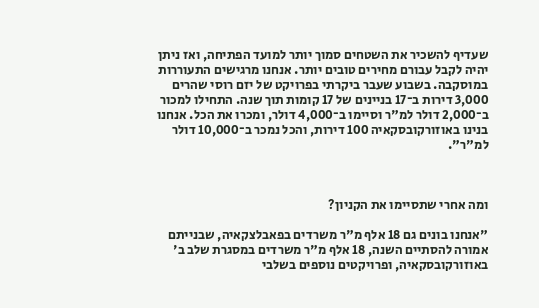שעדיף להשכיר את השטחים סמוך יותר למועד הפתיחה, ואז ניתן יהיה לקבל עבורם מחירים טובים יותר. אנחנו מרגישים התעוררות במוסקבה. בשבוע שעבר ביקרתי בפרויקט של יזם רוסי שהרים 3,000 דירות ב־17 בניינים של 17 קומות תוך שנה. התחילו למכור ב־2,000 דולר למ"ר וסיימו ב־4,000 דולר, ומכרו את הכל. אנחנו בנינו באוזורקובסקאיה 100 דירות, והכל נמכר ב־10,000 דולר למ"ר".



ומה אחרי שתסיימו את הקניון?

"אנחנו בונים גם 18 אלף מ"ר משרדים בפאבלצקאיה, שבנייתם אמורה להסתיים השנה, 18 אלף מ"ר משרדים במסגרת שלב ב' באוזורקובסקאיה, ופרויקטים נוספים בשלבי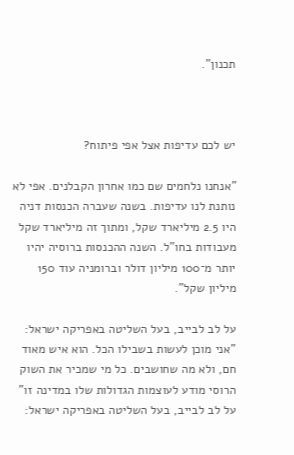תכנון".



יש לכם עדיפות אצל אפי פיתוח?

"אנחנו נלחמים שם כמו אחרון הקבלנים. אפי לא נותנת לנו עדיפות. בשנה שעברה הכנסות דניה היו 2.5 מיליארד שקל, ומתוך זה מיליארד שקל מעבודות בחו"ל. השנה ההכנסות ברוסיה יהיו יותר מ־100 מיליון דולר וברומניה עוד 150 מיליון שקל".

על לב לבייב, בעל השליטה באפריקה ישראל: "אני מוכן לעשות בשבילו הכל. הוא איש מאוד חם, ולא מה שחושבים. כל מי שמכיר את השוק הרוסי מודע לעוצמות הגדולות שלו במדינה זו"
על לב לבייב, בעל השליטה באפריקה ישראל: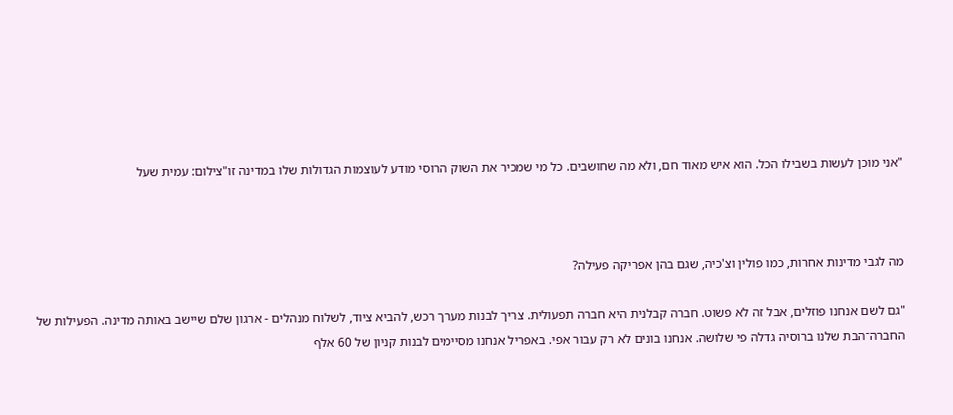"אני מוכן לעשות בשבילו הכל. הוא איש מאוד חם, ולא מה שחושבים. כל מי שמכיר את השוק הרוסי מודע לעוצמות הגדולות שלו במדינה זו"צילום: עמית שעל



מה לגבי מדינות אחרות, כמו פולין וצ'כיה, שגם בהן אפריקה פעילה?

"גם לשם אנחנו פוזלים, אבל זה לא פשוט. חברה קבלנית היא חברה תפעולית. צריך לבנות מערך רכש, להביא ציוד, לשלוח מנהלים - ארגון שלם שיישב באותה מדינה. הפעילות של החברה־הבת שלנו ברוסיה גדלה פי שלושה. אנחנו בונים לא רק עבור אפי. באפריל אנחנו מסיימים לבנות קניון של 60 אלף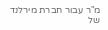מ"ר עבור חברת מירלנד של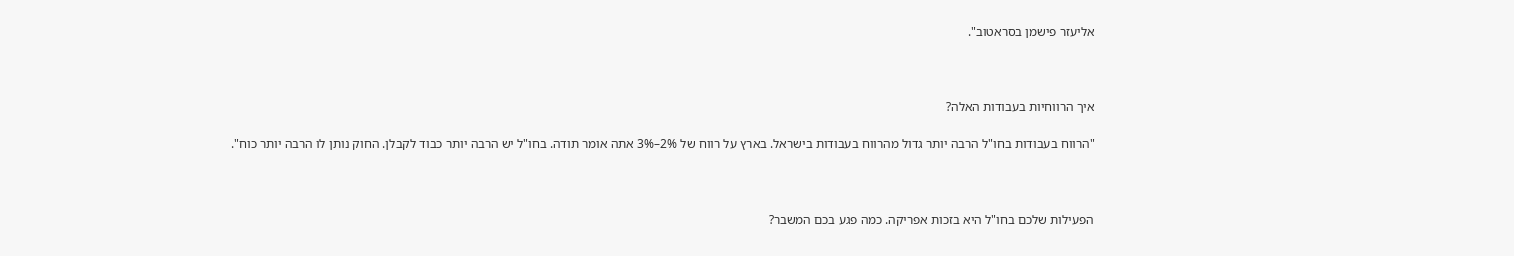אליעזר פישמן בסראטוב".



איך הרווחיות בעבודות האלה?

"הרווח בעבודות בחו"ל הרבה יותר גדול מהרווח בעבודות בישראל. בארץ על רווח של 2%–3% אתה אומר תודה. בחו"ל יש הרבה יותר כבוד לקבלן. החוק נותן לו הרבה יותר כוח".



הפעילות שלכם בחו"ל היא בזכות אפריקה. כמה פגע בכם המשבר?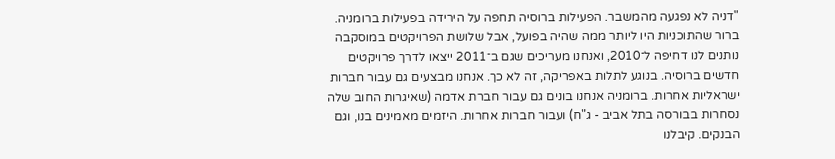"דניה לא נפגעה מהמשבר. הפעילות ברוסיה תחפה על הירידה בפעילות ברומניה. ברור שהתוכניות היו ליותר ממה שהיה בפועל, אבל שלושת הפרויקטים במוסקבה נותנים לנו דחיפה ל־2010, ואנחנו מעריכים שגם ב־2011 ייצאו לדרך פרויקטים חדשים ברוסיה. בנוגע לתלות באפריקה, זה לא כך. אנחנו מבצעים גם עבור חברות ישראליות אחרות. ברומניה אנחנו בונים גם עבור חברת אדמה (שאיגרות החוב שלה נסחרות בבורסה בתל אביב - ג"ח) ועבור חברות אחרות. היזמים מאמינים בנו, וגם הבנקים. קיבלנו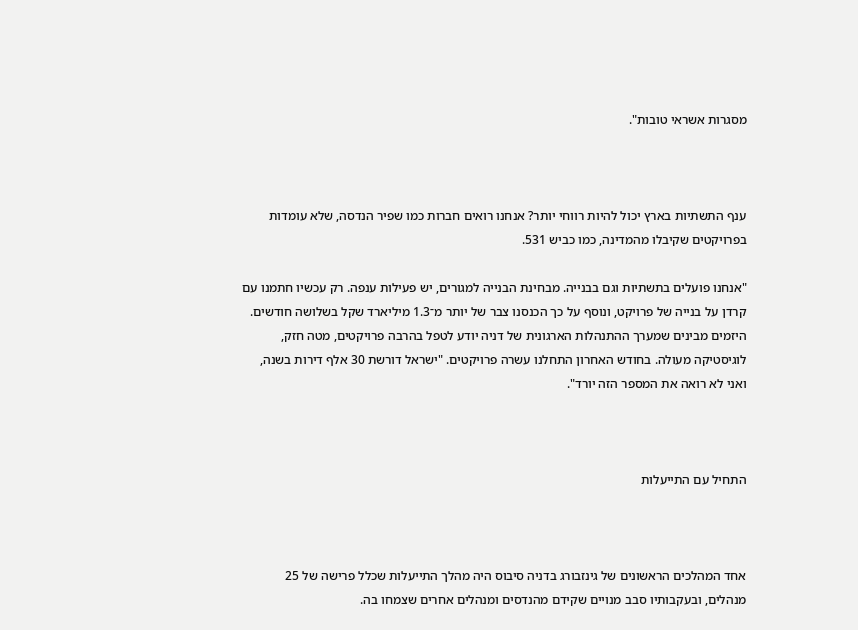מסגרות אשראי טובות".



ענף התשתיות בארץ יכול להיות רווחי יותר? אנחנו רואים חברות כמו שפיר הנדסה, שלא עומדות בפרויקטים שקיבלו מהמדינה, כמו כביש 531.

"אנחנו פועלים בתשתיות וגם בבנייה. מבחינת הבנייה למגורים, יש פעילות ענפה. רק עכשיו חתמנו עם קרדן על בנייה של פרויקט, ונוסף על כך הכנסנו צבר של יותר מ־1.3 מיליארד שקל בשלושה חודשים. היזמים מבינים שמערך ההתנהלות הארגונית של דניה יודע לטפל בהרבה פרויקטים, מטה חזק, לוגיסטיקה מעולה. בחודש האחרון התחלנו עשרה פרויקטים. "ישראל דורשת 30 אלף דירות בשנה, ואני לא רואה את המספר הזה יורד".



התחיל עם התייעלות



אחד המהלכים הראשונים של גינזבורג בדניה סיבוס היה מהלך התייעלות שכלל פרישה של 25 מנהלים, ובעקבותיו סבב מנויים שקידם מהנדסים ומנהלים אחרים שצמחו בה.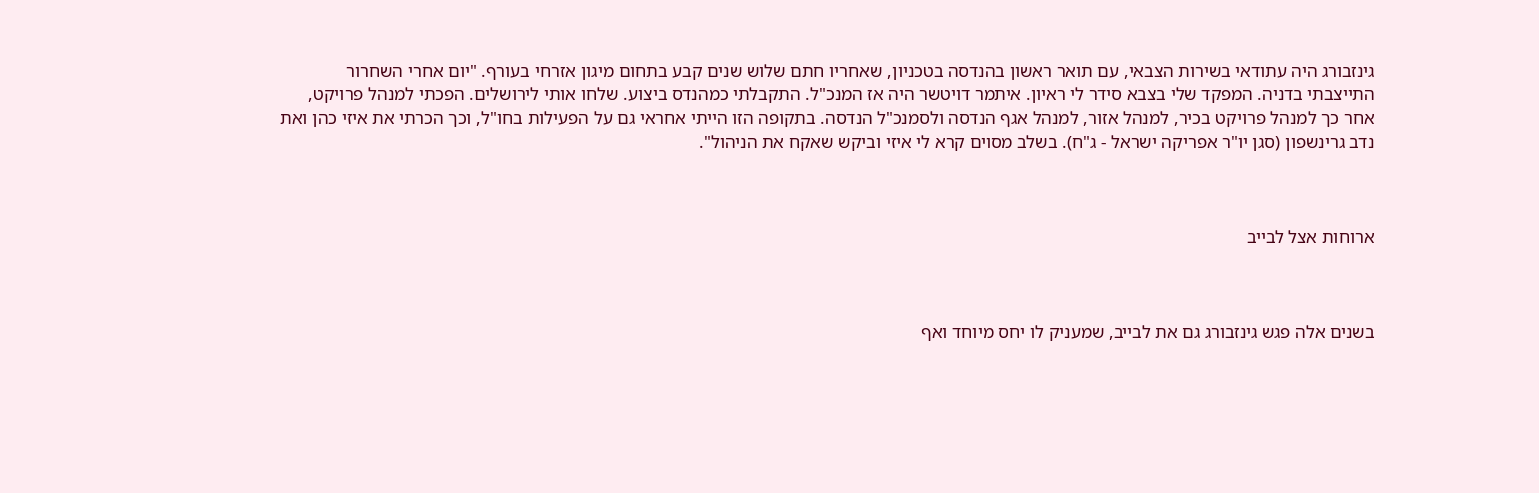גינזבורג היה עתודאי בשירות הצבאי, עם תואר ראשון בהנדסה בטכניון, שאחריו חתם שלוש שנים קבע בתחום מיגון אזרחי בעורף. "יום אחרי השחרור התייצבתי בדניה. המפקד שלי בצבא סידר לי ראיון. איתמר דויטשר היה אז המנכ"ל. התקבלתי כמהנדס ביצוע. שלחו אותי לירושלים. הפכתי למנהל פרויקט, אחר כך למנהל פרויקט בכיר, למנהל אזור, למנהל אגף הנדסה ולסמנכ"ל הנדסה. בתקופה הזו הייתי אחראי גם על הפעילות בחו"ל, וכך הכרתי את איזי כהן ואת נדב גרינשפון (סגן יו"ר אפריקה ישראל - ג"ח). בשלב מסוים קרא לי איזי וביקש שאקח את הניהול".



ארוחות אצל לבייב



בשנים אלה פגש גינזבורג גם את לבייב, שמעניק לו יחס מיוחד ואף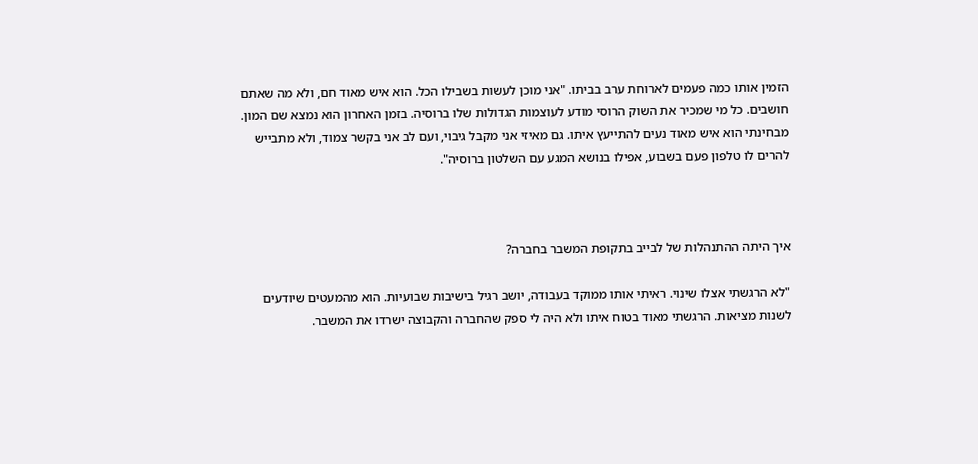הזמין אותו כמה פעמים לארוחת ערב בביתו. "אני מוכן לעשות בשבילו הכל. הוא איש מאוד חם, ולא מה שאתם חושבים. כל מי שמכיר את השוק הרוסי מודע לעוצמות הגדולות שלו ברוסיה. בזמן האחרון הוא נמצא שם המון. מבחינתי הוא איש מאוד נעים להתייעץ איתו. גם מאיזי אני מקבל גיבוי, ועם לב אני בקשר צמוד, ולא מתבייש להרים לו טלפון פעם בשבוע, אפילו בנושא המגע עם השלטון ברוסיה".



איך היתה ההתנהלות של לבייב בתקופת המשבר בחברה?

"לא הרגשתי אצלו שינוי. ראיתי אותו ממוקד בעבודה, יושב רגיל בישיבות שבועיות. הוא מהמעטים שיודעים לשנות מציאות. הרגשתי מאוד בטוח איתו ולא היה לי ספק שהחברה והקבוצה ישרדו את המשבר.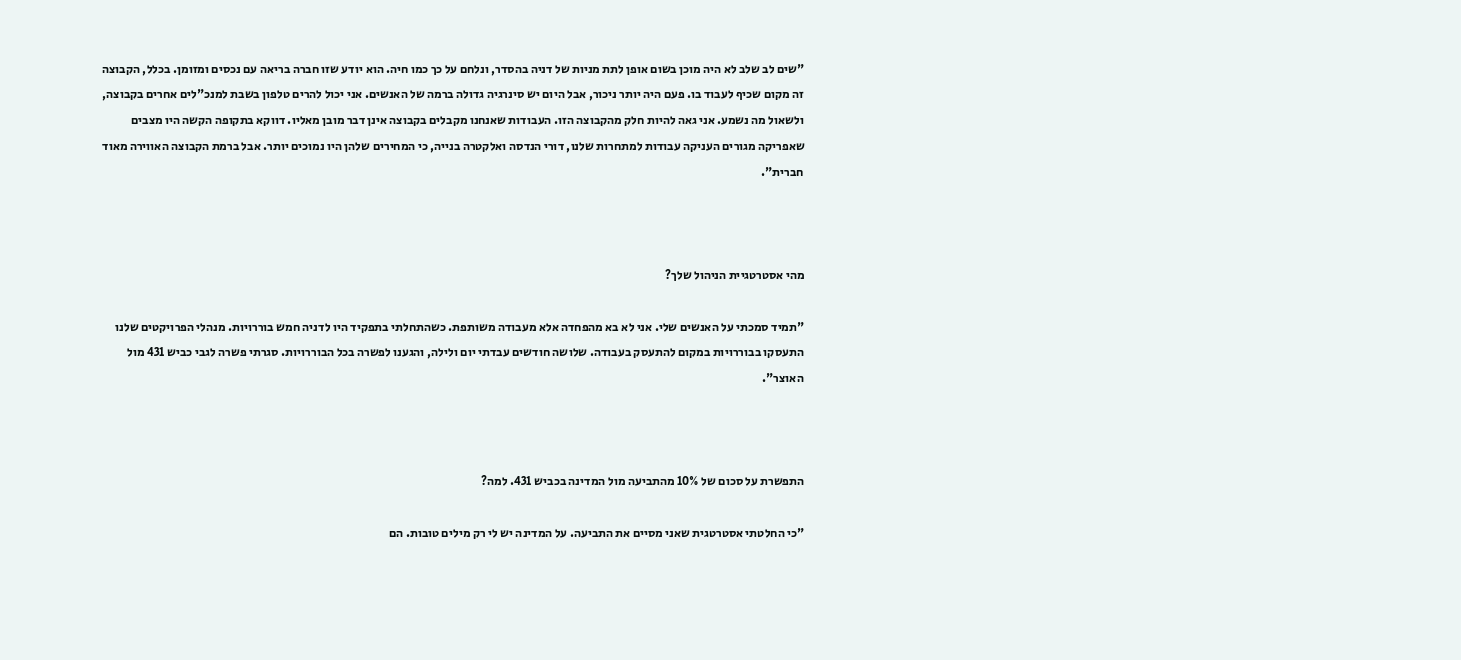"שים לב שלב לא היה מוכן בשום אופן לתת מניות של דניה בהסדר, ונלחם על כך כמו חיה. הוא יודע שזו חברה בריאה עם נכסים ומזומן. בכלל, הקבוצה זה מקום שכיף לעבוד בו. פעם היה יותר ניכור, אבל היום יש סינרגיה גדולה ברמה של האנשים. אני יכול להרים טלפון בשבת למנכ"לים אחרים בקבוצה, ולשאול מה נשמע. אני גאה להיות חלק מהקבוצה הזו. העבודות שאנחנו מקבלים בקבוצה אינן דבר מובן מאליו. דווקא בתקופה הקשה היו מצבים שאפריקה מגורים העניקה עבודות למתחרות שלנו, דורי הנדסה ואלקטרה בנייה, כי המחירים שלהן היו נמוכים יותר. אבל ברמת הקבוצה האווירה מאוד חברית".



מהי אסטרטגיית הניהול שלך?

"תמיד סמכתי על האנשים שלי. אני לא בא מהפחדה אלא מעבודה משותפת. כשהתחלתי בתפקיד היו לדניה חמש בוררויות. מנהלי הפרויקטים שלנו התעסקו בבוררויות במקום להתעסק בעבודה. שלושה חודשים עבדתי יום ולילה, והגענו לפשרה בכל הבוררויות. סגרתי פשרה לגבי כביש 431 מול האוצר".



התפשרת על סכום של 10% מהתביעה מול המדינה בכביש 431. למה?

"כי החלטתי אסטרטגית שאני מסיים את התביעה. על המדינה יש לי רק מילים טובות. הם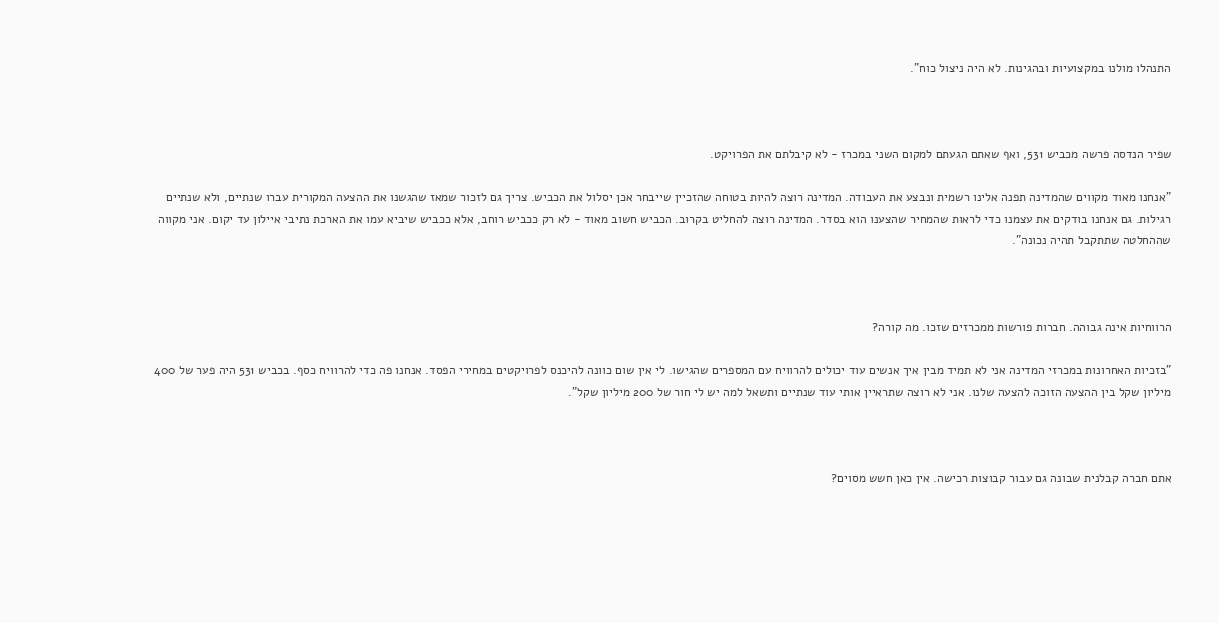התנהלו מולנו במקצועיות ובהגינות. לא היה ניצול כוח".



שפיר הנדסה פרשה מכביש 531, ואף שאתם הגעתם למקום השני במכרז - לא קיבלתם את הפרויקט.

"אנחנו מאוד מקווים שהמדינה תפנה אלינו רשמית ונבצע את העבודה. המדינה רוצה להיות בטוחה שהזכיין שייבחר אכן יסלול את הכביש. צריך גם לזכור שמאז שהגשנו את ההצעה המקורית עברו שנתיים, ולא שנתיים רגילות. גם אנחנו בודקים את עצמנו כדי לראות שהמחיר שהצענו הוא בסדר. המדינה רוצה להחליט בקרוב. הכביש חשוב מאוד - לא רק ככביש רוחב, אלא ככביש שיביא עמו את הארכת נתיבי איילון עד יקום. אני מקווה שההחלטה שתתקבל תהיה נכונה".



הרווחיות אינה גבוהה. חברות פורשות ממכרזים שזכו. מה קורה?

"בזכיות האחרונות במכרזי המדינה אני לא תמיד מבין איך אנשים עוד יכולים להרוויח עם המספרים שהגישו. לי אין שום כוונה להיכנס לפרויקטים במחירי הפסד. אנחנו פה כדי להרוויח כסף. בכביש 531 היה פער של 400 מיליון שקל בין ההצעה הזוכה להצעה שלנו. אני לא רוצה שתראיין אותי עוד שנתיים ותשאל למה יש לי חור של 200 מיליון שקל".



אתם חברה קבלנית שבונה גם עבור קבוצות רכישה. אין כאן חשש מסוים?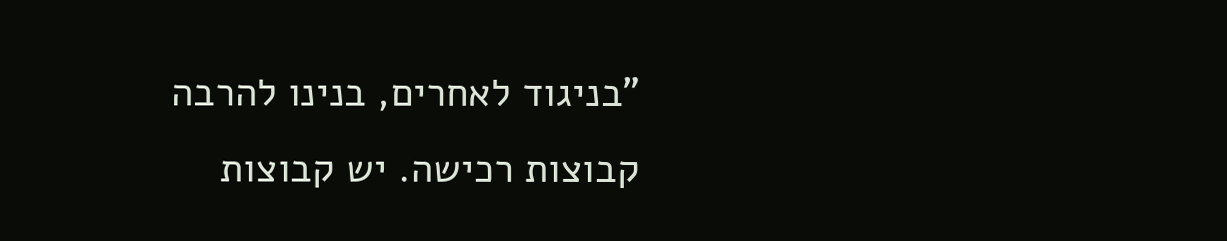"בניגוד לאחרים, בנינו להרבה קבוצות רכישה. יש קבוצות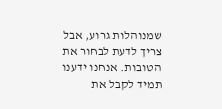שמנוהלות גרוע, אבל צריך לדעת לבחור את הטובות. אנחנו ידענו תמיד לקבל את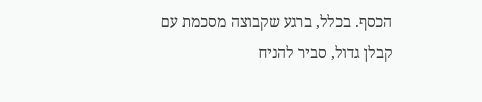הכסף. בכלל, ברגע שקבוצה מסכמת עם קבלן גדול, סביר להניח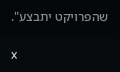שהפרויקט יתבצע".

x